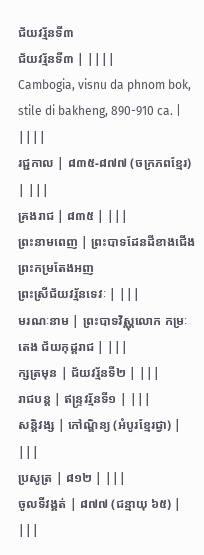ជ័យវរ្ម័នទី៣
ជ័យវរ្ម័នទី៣ | ||||
Cambogia, visnu da phnom bok, stile di bakheng, 890-910 ca. | ||||
រជ្ជកាល | ៨៣៥-៨៧៧ (ចក្រភពខ្មែរ) | |||
គ្រងរាជ | ៨៣៥ | |||
ព្រះនាមពេញ | ព្រះបាទដែនដីខាងជើង ព្រះកម្រតែងអញ
ព្រះស្រីជ័យវរ្ម័នទេវៈ | |||
មរណៈនាម | ព្រះបាទវិស្ណុលោក កម្រៈតេង ជ័យកុដ្តរាជ | |||
ក្សត្រមុន | ជ័យវរ្ម័នទី២ | |||
រាជបន្ត | ឥន្ទ្រវរ្ម័នទី១ | |||
សន្តិវង្ស | កៅណ្ឌិន្យ (អំបូរខ្មែរជ្វា) | |||
ប្រសូត្រ | ៨១២ | |||
ចូលទីវង្គត់ | ៨៧៧ (ជន្មាយុ ៦៥) | |||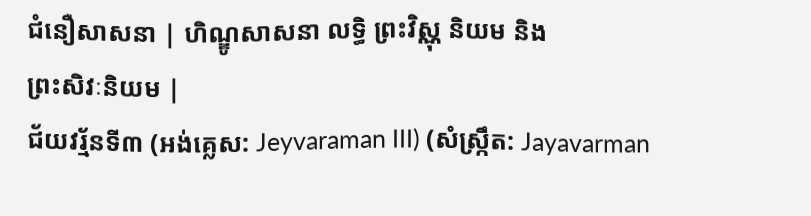ជំនឿសាសនា | ហិណ្ឌូសាសនា លទ្ធិ ព្រះវិស្ណុ និយម និង
ព្រះសិវៈនិយម |
ជ័យវរ្ម័នទី៣ (អង់គ្លេស: Jeyvaraman III) (សំស្ក្រឹត: Jayavarman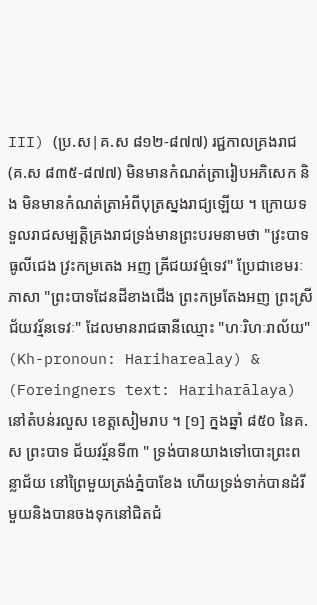III) (ប្រ.ស|គ.ស ៨១២-៨៧៧) រជ្ជកាលគ្រងរាជ (គ.ស ៨៣៥-៨៧៧) មិនមានកំណត់ត្រារៀបអភិសេក និង មិនមានកំណត់ត្រាអំពីបុត្រស្នងរាជ្យឡើយ ។ ក្រោយទទួលរាជសម្បត្តិគ្រងរាជទ្រង់មានព្រះបរមនាមថា "វ្រះបាទ ធូលីជេង វ្រះកម្រតេង អញ ឝ្រីជយវម៌្មទេវ" ប្រែជាខេមរៈភាសា "ព្រះបាទដែនដីខាងជើង ព្រះកម្រតែងអញ ព្រះស្រីជ័យវរ្ម័នទេវៈ" ដែលមានរាជធានីឈ្មោះ "ហៈរិហៈរាល័យ" (Kh-pronoun: Hariharealay) & (Foreingners text: Hariharālaya) នៅតំបន់រលួស ខេត្តសៀមរាប ។ [១] ក្នងឆ្នាំ ៨៥០ នៃគ.ស ព្រះបាទ ជ័យវរ្ម័នទី៣ " ទ្រង់បានយាងទៅបោះព្រះពន្លាជ័យ នៅព្រៃមួយត្រង់ភ្នំបាខែង ហើយទ្រង់ទាក់បានដំរីមួយនិងបានចងទុកនៅជិតជំ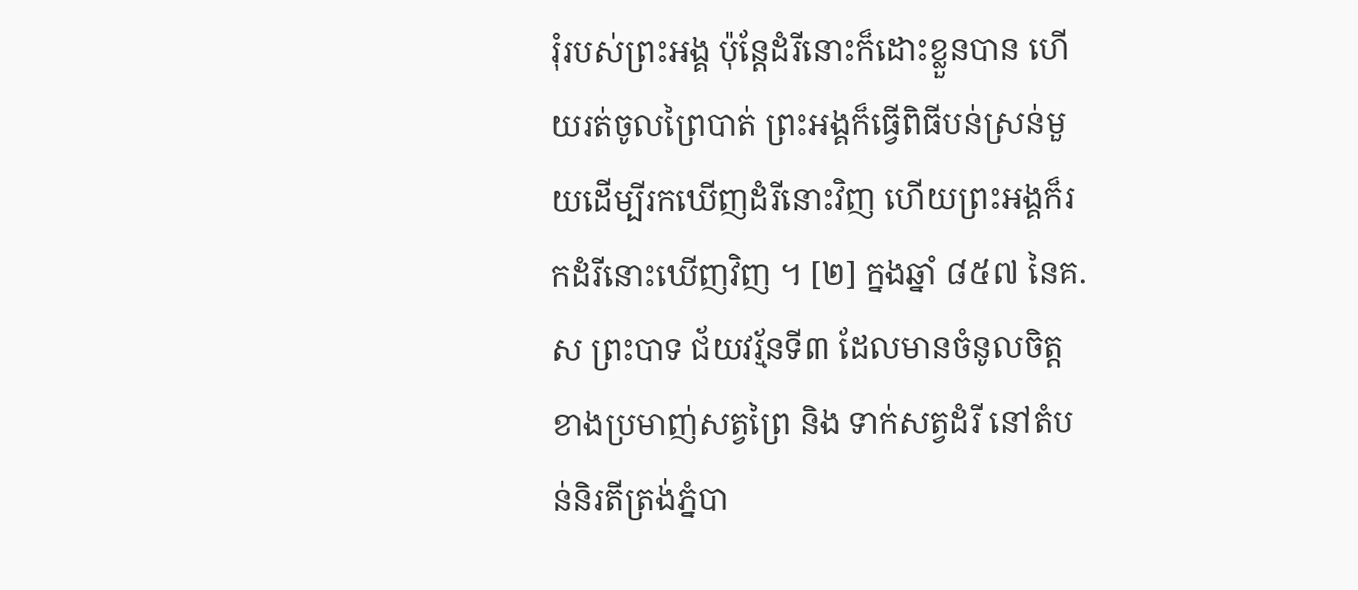រុំរបស់ព្រះអង្គ ប៉ុន្តែដំរីនោះក៏ដោះខ្លួនបាន ហើយរត់ចូលព្រៃបាត់ ព្រះអង្គក៏ធ្វើពិធីបន់ស្រន់មួយដើម្បីរកឃើញដំរីនោះវិញ ហើយព្រះអង្គក៏រកដំរីនោះឃើញវិញ ។ [២] ក្នងឆ្នាំ ៨៥៧ នៃគ.ស ព្រះបាទ ជ័យវរ្ម័នទី៣ ដែលមានចំនូលចិត្តខាងប្រមាញ់សត្វព្រៃ និង ទាក់សត្វដំរី នៅតំបន់និរតីត្រង់ភ្នំបា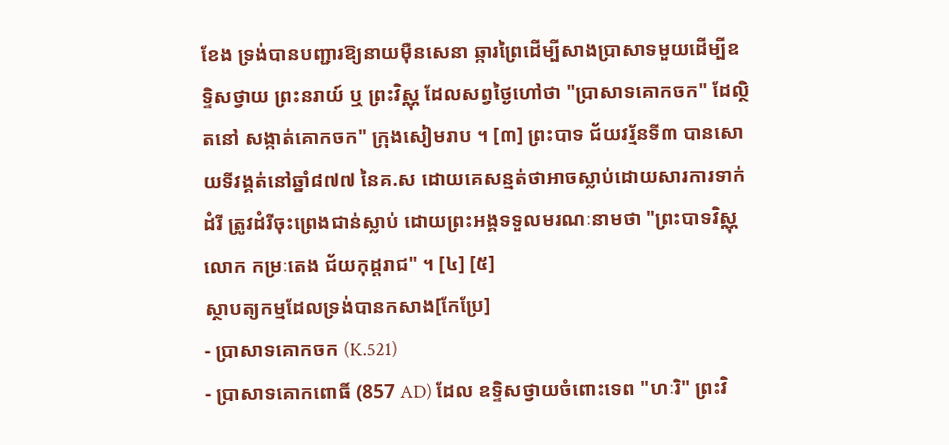ខែង ទ្រង់បានបញ្ជារឱ្យនាយមុឺនសេនា ឆ្ការព្រៃដើម្បីសាងប្រាសាទមួយដើម្បីឧទ្ទិសថ្វាយ ព្រះនរាយ៍ ឬ ព្រះវិស្ណុ ដែលសព្វថ្ងៃហៅថា "ប្រាសាទគោកចក" ដែល្ថិតនៅ សង្កាត់គោកចក" ក្រុងសៀមរាប ។ [៣] ព្រះបាទ ជ័យវរ្ម័នទី៣ បានសោយទីវង្គត់នៅឆ្នាំ៨៧៧ នៃគ.ស ដោយគេសន្មត់ថាអាចស្លាប់ដោយសារការទាក់ដំរី ត្រូវដំរីចុះព្រេងជាន់ស្លាប់ ដោយព្រះអង្គទទួលមរណៈនាមថា "ព្រះបាទវិស្ណុលោក កម្រៈតេង ជ័យកុដ្តរាជ" ។ [៤] [៥]
ស្ថាបត្យកម្មដែលទ្រង់បានកសាង[កែប្រែ]
- ប្រាសាទគោកចក (K.521)
- ប្រាសាទគោកពោធិ៍ (857 AD) ដែល ឧទ្ទិសថ្វាយចំពោះទេព "ហៈរិ" ព្រះវិ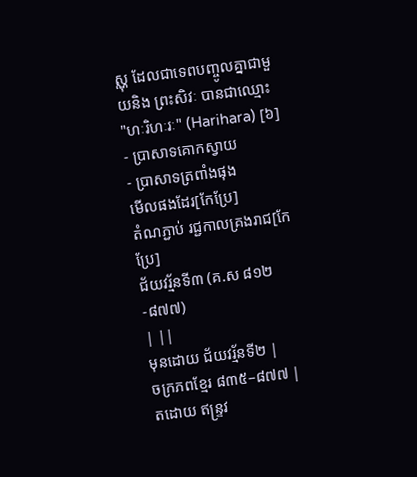ស្ណុ ដែលជាទេពបញ្ចូលគ្នាជាមួយនិង ព្រះសិវៈ បានជាឈ្មោះ "ហៈរិហៈរៈ" (Harihara) [៦]
- ប្រាសាទគោកស្វាយ
- ប្រាសាទត្រពាំងផុង
មើលផងដែរ[កែប្រែ]
តំណភ្ជាប់ រជ្ជកាលគ្រងរាជ[កែប្រែ]
ជ័យវរ្ម័នទី៣ (គ.ស ៨១២-៨៧៧)
| ||
មុនដោយ ជ័យវរ្ម័នទី២ |
ចក្រភពខ្មែរ ៨៣៥–៨៧៧ |
តដោយ ឥន្ទ្រវ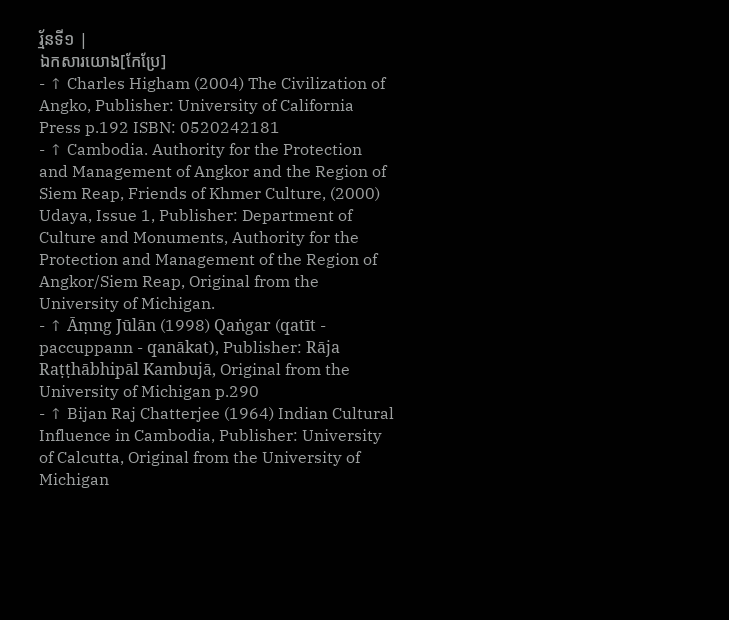រ្ម័នទី១ |
ឯកសារយោង[កែប្រែ]
- ↑ Charles Higham (2004) The Civilization of Angko, Publisher: University of California Press p.192 ISBN: 0520242181
- ↑ Cambodia. Authority for the Protection and Management of Angkor and the Region of Siem Reap, Friends of Khmer Culture, (2000) Udaya, Issue 1, Publisher: Department of Culture and Monuments, Authority for the Protection and Management of the Region of Angkor/Siem Reap, Original from the University of Michigan.
- ↑ Āṃng Jūlān (1998) Qaṅgar (qatīt - paccuppann - qanākat), Publisher: Rāja Raṭṭhābhipāl Kambujā, Original from the University of Michigan p.290
- ↑ Bijan Raj Chatterjee (1964) Indian Cultural Influence in Cambodia, Publisher: University of Calcutta, Original from the University of Michigan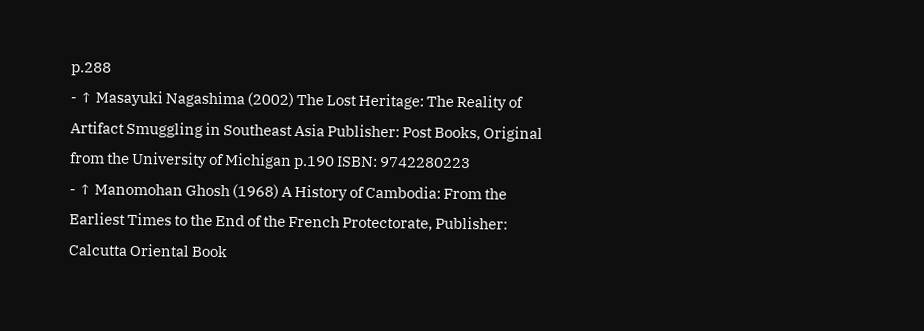p.288
- ↑ Masayuki Nagashima (2002) The Lost Heritage: The Reality of Artifact Smuggling in Southeast Asia Publisher: Post Books, Original from the University of Michigan p.190 ISBN: 9742280223
- ↑ Manomohan Ghosh (1968) A History of Cambodia: From the Earliest Times to the End of the French Protectorate, Publisher: Calcutta Oriental Book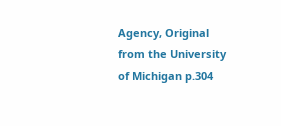Agency, Original from the University of Michigan p.304